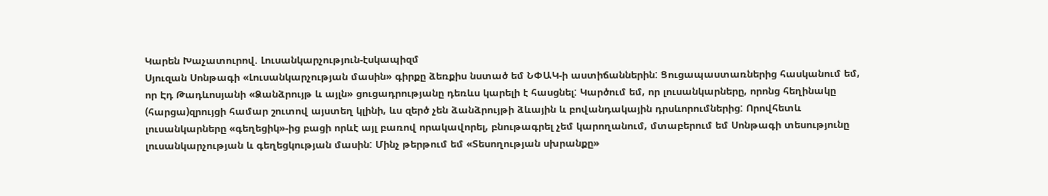Կարեն Խաչատուրով. Լուսանկարչություն-էսկապիզմ
Սյուզան Սոնթագի «Լուսանկարչության մասին» գիրքը ձեռքիս նստած եմ ՆՓԱԿ-ի աստիճաններին: Ցուցապաստառներից հասկանում եմ, որ Էդ Թադևոսյանի «Ձանձրույթ և այլն» ցուցադրությանը դեռևս կարելի է հասցնել: Կարծում եմ, որ լուսանկարները, որոնց հեղինակը (հարցա)զրույցի համար շուտով այստեղ կլինի, ևս զերծ չեն ձանձրույթի ձևային և բովանդակային դրսևորումներից: Որովհետև լուսանկարները «գեղեցիկ»-ից բացի որևէ այլ բառով որակավորել, բնութագրել չեմ կարողանում, մտաբերում եմ Սոնթագի տեսությունը լուսանկարչության և գեղեցկության մասին: Մինչ թերթում եմ «Տեսողության սխրանքը»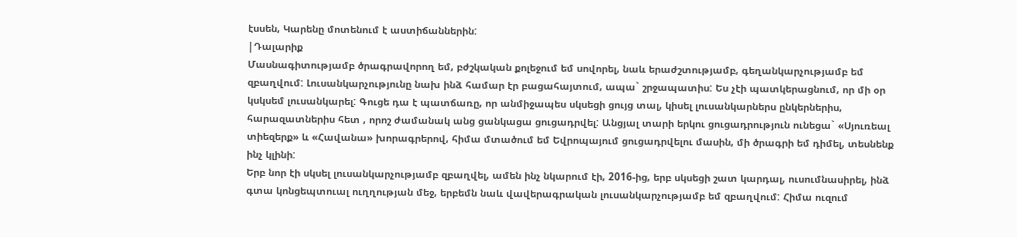էսսեն, Կարենը մոտենում է աստիճաններին:
|Դալարիք
Մասնագիտությամբ ծրագրավորող եմ, բժշկական քոլեջում եմ սովորել, նաև երաժշտությամբ, գեղանկարչությամբ եմ զբաղվում: Լուսանկարչությունը նախ ինձ համար էր բացահայտում, ապա` շրջապատիս: Ես չէի պատկերացնում, որ մի օր կսկսեմ լուսանկարել: Գուցե դա է պատճառը, որ անմիջապես սկսեցի ցույց տալ, կիսել լուսանկարներս ընկերներիս, հարազատներիս հետ , որոշ ժամանակ անց ցանկացա ցուցադրվել: Անցյալ տարի երկու ցուցադրություն ունեցա` «Սյուռեալ տիեզերք» և «Հավանա» խորագրերով, հիմա մտածում եմ Եվրոպայում ցուցադրվելու մասին, մի ծրագրի եմ դիմել, տեսնենք ինչ կլինի:
Երբ նոր էի սկսել լուսանկարչությամբ զբաղվել, ամեն ինչ նկարում էի, 2016-ից, երբ սկսեցի շատ կարդալ, ուսումնասիրել, ինձ գտա կոնցեպտուալ ուղղության մեջ, երբեմն նաև վավերագրական լուսանկարչությամբ եմ զբաղվում: Հիմա ուզում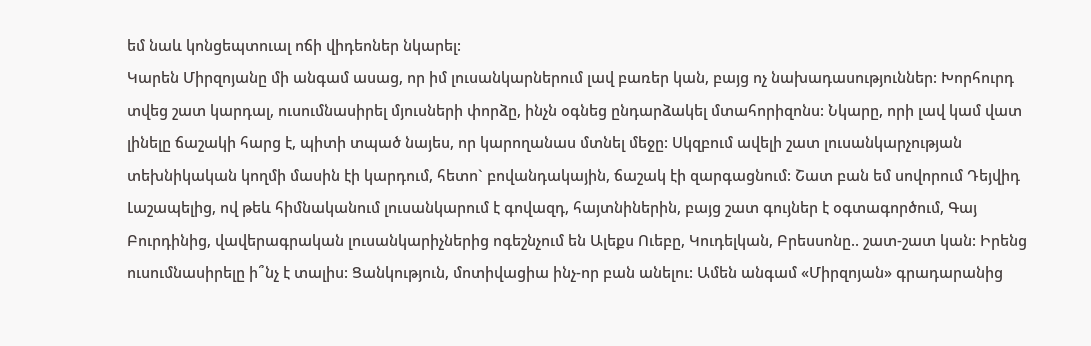եմ նաև կոնցեպտուալ ոճի վիդեոներ նկարել:
Կարեն Միրզոյանը մի անգամ ասաց, որ իմ լուսանկարներում լավ բառեր կան, բայց ոչ նախադասություններ: Խորհուրդ տվեց շատ կարդալ, ուսումնասիրել մյուսների փորձը, ինչն օգնեց ընդարձակել մտահորիզոնս: Նկարը, որի լավ կամ վատ լինելը ճաշակի հարց է, պիտի տպած նայես, որ կարողանաս մտնել մեջը: Սկզբում ավելի շատ լուսանկարչության տեխնիկական կողմի մասին էի կարդում, հետո` բովանդակային, ճաշակ էի զարգացնում: Շատ բան եմ սովորում Դեյվիդ Լաշապելից, ով թեև հիմնականում լուսանկարում է գովազդ, հայտնիներին, բայց շատ գույներ է օգտագործում, Գայ Բուրդինից, վավերագրական լուսանկարիչներից ոգեշնչում են Ալեքս Ուեբը, Կուդելկան, Բրեսսոնը.. շատ-շատ կան: Իրենց ուսումնասիրելը ի՞նչ է տալիս: Ցանկություն, մոտիվացիա ինչ-որ բան անելու: Ամեն անգամ «Միրզոյան» գրադարանից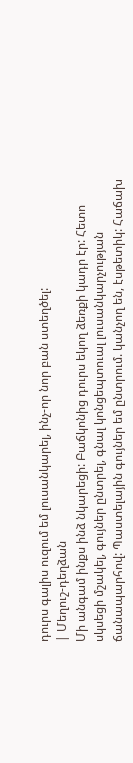դուրս գալիս ուզում եմ լուսանկարել, ինչ-որ նոր բան ստեղծել:
| Մեղուշ-դեղձան
Մի անգամ ինքս ինձ նկարեցի: Բաճկոնից դուրս եկող ձեռքի կադր էր: Հետո սկսեցի մշակել, գույներ ընտրել, գնալ կոնցեպտուալ լուսանկարչության ճանապարհով: Պաստելային գույներ եմ ընտրում. կանչող են, էսթետիկ: Հաճախ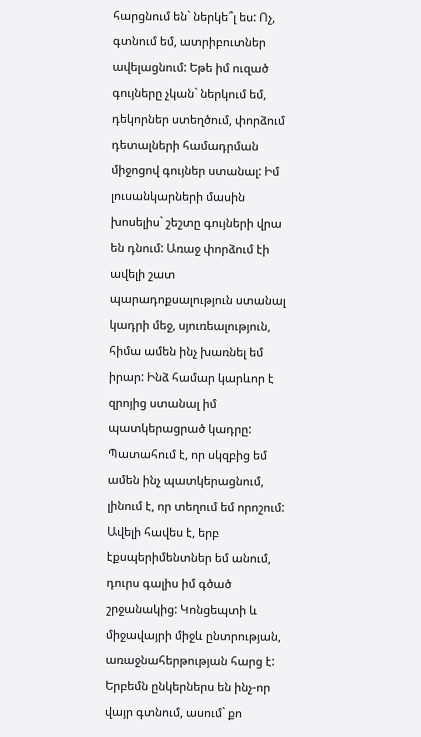հարցնում են` ներկե՞լ ես: Ոչ, գտնում եմ, ատրիբուտներ ավելացնում: Եթե իմ ուզած գույները չկան` ներկում եմ, դեկորներ ստեղծում, փորձում դետալների համադրման միջոցով գույներ ստանալ: Իմ լուսանկարների մասին խոսելիս` շեշտը գույների վրա են դնում: Առաջ փորձում էի ավելի շատ պարադոքսալություն ստանալ կադրի մեջ, սյուռեալություն, հիմա ամեն ինչ խառնել եմ իրար: Ինձ համար կարևոր է զրոյից ստանալ իմ պատկերացրած կադրը: Պատահում է, որ սկզբից եմ ամեն ինչ պատկերացնում, լինում է, որ տեղում եմ որոշում: Ավելի հավես է, երբ էքսպերիմենտներ եմ անում, դուրս գալիս իմ գծած շրջանակից: Կոնցեպտի և միջավայրի միջև ընտրության, առաջնահերթության հարց է: Երբեմն ընկերներս են ինչ-որ վայր գտնում, ասում` քո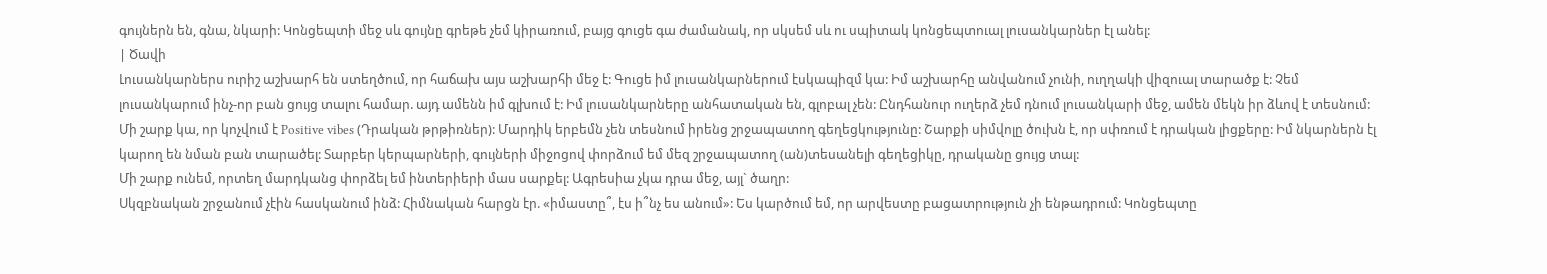գույներն են, գնա, նկարի: Կոնցեպտի մեջ սև գույնը գրեթե չեմ կիրառում, բայց գուցե գա ժամանակ, որ սկսեմ սև ու սպիտակ կոնցեպտուալ լուսանկարներ էլ անել:
| Ծավի
Լուսանկարներս ուրիշ աշխարհ են ստեղծում, որ հաճախ այս աշխարհի մեջ է: Գուցե իմ լուսանկարներում էսկապիզմ կա: Իմ աշխարհը անվանում չունի, ուղղակի վիզուալ տարածք է: Չեմ լուսանկարում ինչ-որ բան ցույց տալու համար. այդ ամենն իմ գլխում է: Իմ լուսանկարները անհատական են, գլոբալ չեն: Ընդհանուր ուղերձ չեմ դնում լուսանկարի մեջ, ամեն մեկն իր ձևով է տեսնում:
Մի շարք կա, որ կոչվում է Positive vibes (Դրական թրթիռներ): Մարդիկ երբեմն չեն տեսնում իրենց շրջապատող գեղեցկությունը: Շարքի սիմվոլը ծուխն է, որ սփռում է դրական լիցքերը: Իմ նկարներն էլ կարող են նման բան տարածել: Տարբեր կերպարների, գույների միջոցով փորձում եմ մեզ շրջապատող (ան)տեսանելի գեղեցիկը, դրականը ցույց տալ:
Մի շարք ունեմ, որտեղ մարդկանց փորձել եմ ինտերիերի մաս սարքել: Ագրեսիա չկա դրա մեջ, այլ` ծաղր:
Սկզբնական շրջանում չէին հասկանում ինձ: Հիմնական հարցն էր. «իմաստը՞, էս ի՞նչ ես անում»: Ես կարծում եմ, որ արվեստը բացատրություն չի ենթադրում: Կոնցեպտը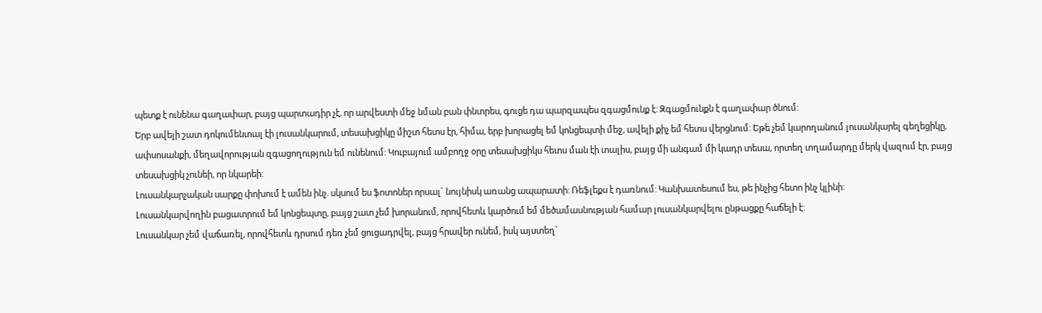պետք է ունենա գաղափար, բայց պարտադիր չէ, որ արվեստի մեջ նման բան փնտրես, գուցե դա պարզապես զգացմունք է: Զգացմունքն է գաղափար ծնում:
Երբ ավելի շատ դոկումենտալ էի լուսանկարում, տեսախցիկը միշտ հետս էր, հիմա, երբ խորացել եմ կոնցեպտի մեջ, ավելի քիչ եմ հետս վերցնում: Եթե չեմ կարողանում լուսանկարել գեղեցիկը, ափսոսանքի, մեղավորության զգացողություն եմ ունենում: Կուբայում ամբողջ օրը տեսախցիկս հետս ման էի տալիս, բայց մի անգամ մի կադր տեսա, որտեղ տղամարդը մերկ վազում էր, բայց տեսախցիկ չունեի, որ նկարեի:
Լուսանկարչական սարքը փոխում է ամեն ինչ. սկսում ես ֆոտոներ որսալ` նույնիսկ առանց ապարատի: Ռեֆլեքս է դառնում: Կանխատեսում ես, թե ինչից հետո ինչ կլինի:
Լուսանկարվողին բացատրում եմ կոնցեպտը, բայց շատ չեմ խորանում, որովհետև կարծում եմ մեծամասնության համար լուսանկարվելու ընթացքը հաճելի է:
Լուսանկար չեմ վաճառել, որովհետև դրսում դեռ չեմ ցուցադրվել, բայց հրավեր ունեմ, իսկ այստեղ`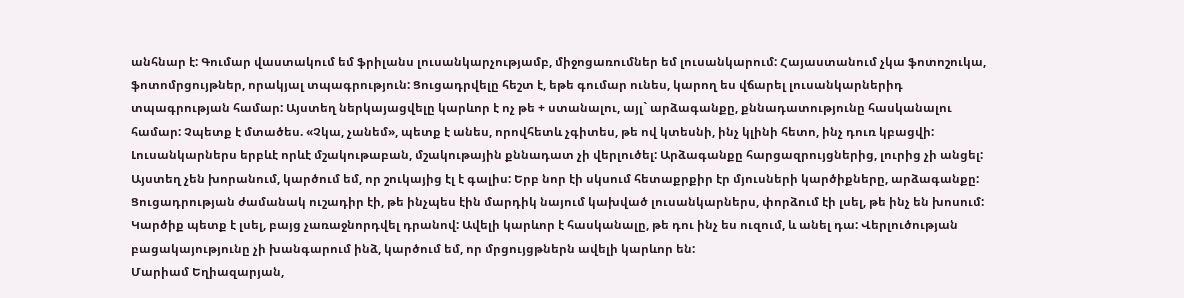անհնար է: Գումար վաստակում եմ ֆրիլանս լուսանկարչությամբ, միջոցառումներ եմ լուսանկարում: Հայաստանում չկա ֆոտոշուկա, ֆոտոմրցույթներ, որակյալ տպագրություն: Ցուցադրվելը հեշտ է, եթե գումար ունես, կարող ես վճարել լուսանկարներիդ տպագրության համար: Այստեղ ներկայացվելը կարևոր է ոչ թե + ստանալու, այլ` արձագանքը, քննադատությունը հասկանալու համար: Չպետք է մտածես. «Չկա, չանեմ», պետք է անես, որովհետև չգիտես, թե ով կտեսնի, ինչ կլինի հետո, ինչ դուռ կբացվի:
Լուսանկարներս երբևէ որևէ մշակութաբան, մշակութային քննադատ չի վերլուծել: Արձագանքը հարցազրույցներից, լուրից չի անցել: Այստեղ չեն խորանում, կարծում եմ, որ շուկայից էլ է գալիս: Երբ նոր էի սկսում հետաքրքիր էր մյուսների կարծիքները, արձագանքը: Ցուցադրության ժամանակ ուշադիր էի, թե ինչպես էին մարդիկ նայում կախված լուսանկարներս, փորձում էի լսել, թե ինչ են խոսում: Կարծիք պետք է լսել, բայց չառաջնորդվել դրանով: Ավելի կարևոր է հասկանալը, թե դու ինչ ես ուզում, և անել դա: Վերլուծության բացակայությունը չի խանգարում ինձ, կարծում եմ, որ մրցույցթներն ավելի կարևոր են:
Մարիամ Եղիազարյան,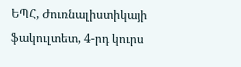ԵՊՀ, Ժուռնալիստիկայի ֆակուլտետ, 4-րդ կուրս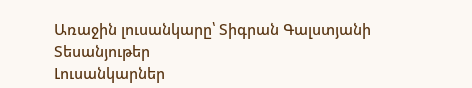Առաջին լուսանկարը՝ Տիգրան Գալստյանի
Տեսանյութեր
Լուսանկարներ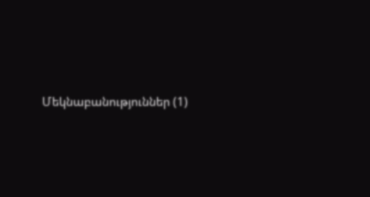Մեկնաբանություններ (1)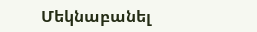Մեկնաբանել